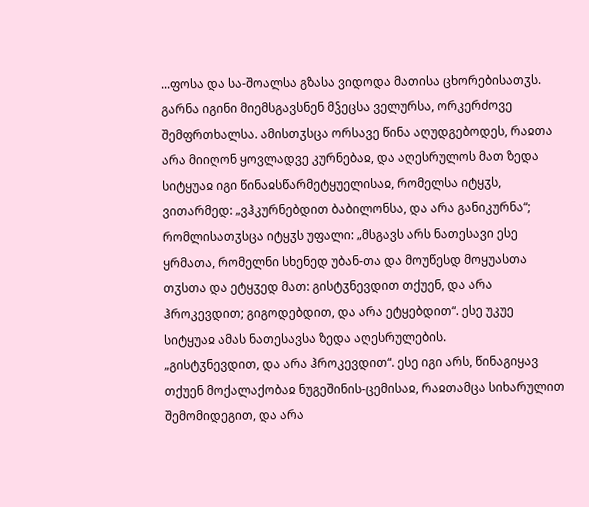...ფოსა და სა-შოალსა გზასა ვიდოდა მათისა ცხორებისათჳს. გარნა იგინი მიემსგავსნენ მჴეცსა ველურსა, ორკერძოვე შემფრთხალსა. ამისთჳსცა ორსავე წინა აღუდგებოდეს, რაჲთა არა მიიღონ ყოვლადვე კურნებაჲ, და აღესრულოს მათ ზედა სიტყუაჲ იგი წინაჲსწარმეტყუელისაჲ, რომელსა იტყჳს, ვითარმედ: „ვჰკურნებდით ბაბილონსა, და არა განიკურნა“; რომლისათჳსცა იტყჳს უფალი: „მსგავს არს ნათესავი ესე ყრმათა, რომელნი სხენედ უბან-თა და მოუწესდ მოყუასთა თჳსთა და ეტყჳედ მათ: გისტჳნევდით თქუენ, და არა ჰროკევდით; გიგოდებდით, და არა ეტყებდით“. ესე უკუე სიტყუაჲ ამას ნათესავსა ზედა აღესრულების.
„გისტჳნევდით, და არა ჰროკევდით“. ესე იგი არს, წინაგიყავ თქუენ მოქალაქობაჲ ნუგეშინის-ცემისაჲ, რაჲთამცა სიხარულით შემომიდეგით, და არა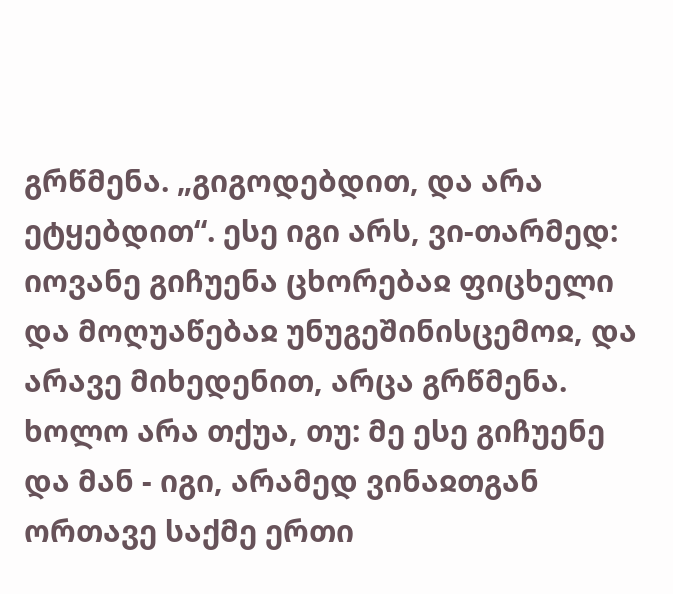გრწმენა. „გიგოდებდით, და არა ეტყებდით“. ესე იგი არს, ვი-თარმედ: იოვანე გიჩუენა ცხორებაჲ ფიცხელი და მოღუაწებაჲ უნუგეშინისცემოჲ, და არავე მიხედენით, არცა გრწმენა. ხოლო არა თქუა, თუ: მე ესე გიჩუენე და მან - იგი, არამედ ვინაჲთგან ორთავე საქმე ერთი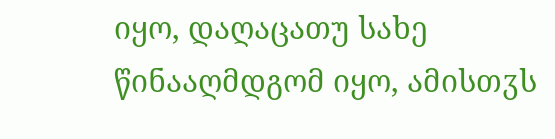იყო, დაღაცათუ სახე წინააღმდგომ იყო, ამისთჳს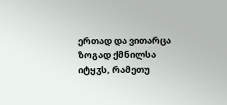ერთად და ვითარცა ზოგად ქმნილსა იტყჳს, რამეთუ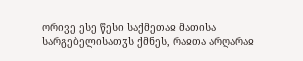ორივე ესე წესი საქმეთაჲ მათისა სარგებელისათჳს ქმნეს, რაჲთა არღარაჲ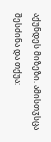აქუნდეს მიზეზი. ამისთჳსცა შესძინა და თქუა: